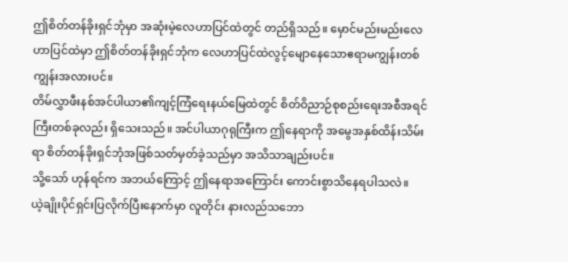ဤစိတ်တန်ခိုးရှင်ဘုံမှာ အဆုံးမဲ့လေဟာပြင်ထဲတွင် တည်ရှိသည်။ မှောင်မည်းမည်းလေဟာပြင်ထဲမှာ ဤစိတ်တန်ခိုးရှင်ဘုံက လေဟာပြင်ထဲလွင့်မျောနေသောဧရာမကျွန်းတစ်ကျွန်းအလားပင်။
တိမ်လွှာဖီးနစ်အင်ပါယာ၏ကျင့်ကြံရေးနယ်မြေထဲတွင် စိတ်ဝိညာဉ်စုစည်းရေးအစီအရင်ကြီးတစ်ခုလည်း ရှိသေးသည်။ အင်ပါယာဂုရုကြီးက ဤနေရာကို အမွေအနှစ်ထိန်းသိမ်းရာ စိတ်တန်ခိုးရှင်ဘုံအဖြစ်သတ်မှတ်ခဲ့သည်မှာ အသိသာချည်းပင်။
သို့သော် ဟုန်ရင်က အဘယ်ကြောင့် ဤနေရာအကြောင်း ကောင်းစွာသိနေရပါသလဲ။
ယဲ့ချိုးပိုင်ရှင်းပြလိုက်ပြီးနောက်မှာ လူတိုင်း နားလည်သဘော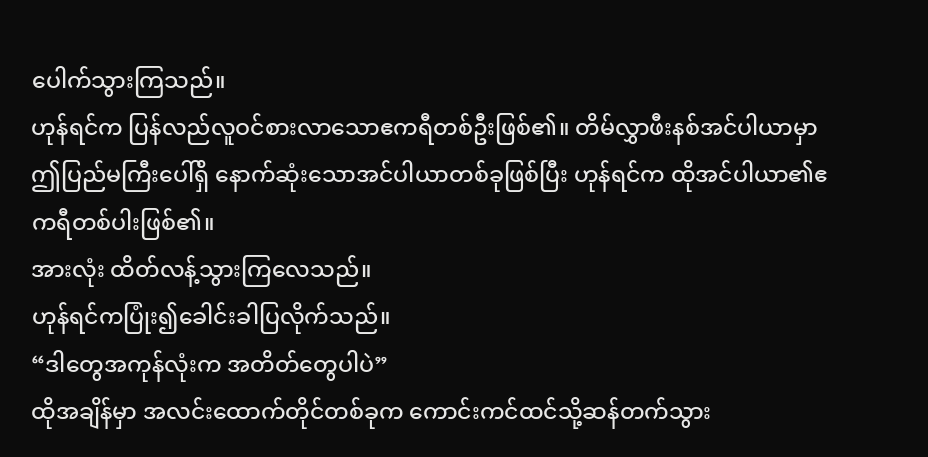ပေါက်သွားကြသည်။
ဟုန်ရင်က ပြန်လည်လူဝင်စားလာသောဧကရီတစ်ဦးဖြစ်၏။ တိမ်လွှာဖီးနစ်အင်ပါယာမှာ ဤပြည်မကြီးပေါ်ရှိ နောက်ဆုံးသောအင်ပါယာတစ်ခုဖြစ်ပြီး ဟုန်ရင်က ထိုအင်ပါယာ၏ဧကရီတစ်ပါးဖြစ်၏။
အားလုံး ထိတ်လန့်သွားကြလေသည်။
ဟုန်ရင်ကပြုံး၍ခေါင်းခါပြလိုက်သည်။
“ဒါတွေအကုန်လုံးက အတိတ်တွေပါပဲ”
ထိုအချိန်မှာ အလင်းထောက်တိုင်တစ်ခုက ကောင်းကင်ထင်သို့ဆန်တက်သွား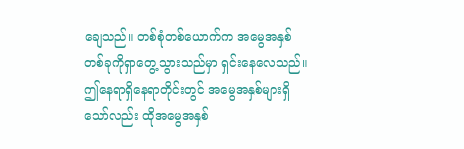ချေသည်။ တစ်စုံတစ်ယောက်က အမွေအနှစ်တစ်ခုကိုရှာတွေ့သွားသည်မှာ ရှင်းနေလေသည်။
ဤနေရာရှိနေရာတိုင်းတွင် အမွေအနှစ်များရှိသော်လည်း ထိုအမွေအနှစ်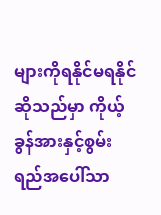များကိုရနိုင်မရနိုင်ဆိုသည်မှာ ကိုယ့်ခွန်အားနှင့်စွမ်းရည်အပေါ်သာ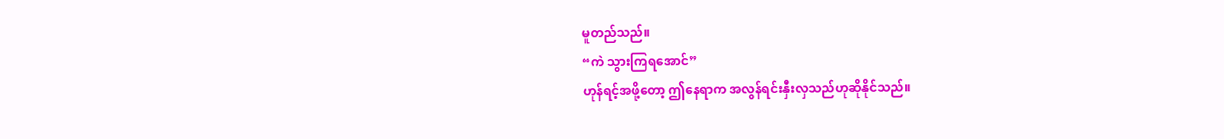မူတည်သည်။
“ကဲ သွားကြရအောင်”
ဟုန်ရင့်အဖို့တော့ ဤနေရာက အလွန်ရင်းနှီးလှသည်ဟုဆိုနိုင်သည်။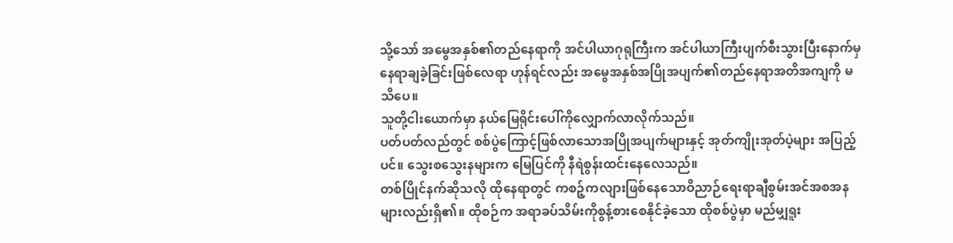သို့သော် အမွေအနှစ်၏တည်နေရာကို အင်ပါယာဂုရုကြီးက အင်ပါယာကြီးပျက်စီးသွားပြီးနောက်မှ နေရာချခဲ့ခြင်းဖြစ်လေရာ ဟုန်ရင်လည်း အမွေအနှစ်အပြိုအပျက်၏တည်နေရာအတိအကျကို မသိပေ။
သူတို့ငါးယောက်မှာ နယ်မြေရိုင်းပေါ်ကိုလျှောက်လာလိုက်သည်။
ပတ်ပတ်လည်တွင် စစ်ပွဲကြောင့်ဖြစ်လာသောအပြိုအပျက်များနှင့် အုတ်ကျိုးအုတ်ပဲ့များ အပြည့်ပင်။ သွေးစသွေးနများက မြေပြင်ကို နီရဲစွန်းထင်းနေလေသည်။
တစ်ပြိုင်နက်ဆိုသလို ထိုနေရာတွင် ကစဉ့်ကလျားဖြစ်နေသောဝိညာဉ်ရေးရာချီစွမ်းအင်အစအနများလည်းရှိ၏။ ထိုစဉ်က အရာခပ်သိမ်းကိုစွန့်စားစေနိုင်ခဲ့သော ထိုစစ်ပွဲမှာ မည်မျှရူး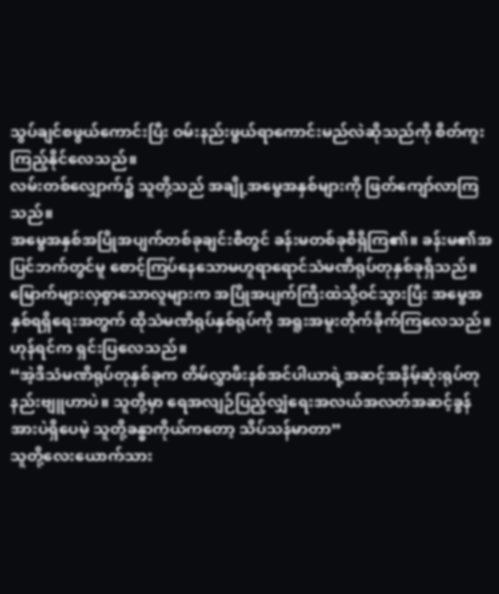သွပ်ချင်စဖွယ်ကောင်းပြီး ဝမ်းနည်းဖွယ်ရာကောင်းမည်လဲဆိုသည်ကို စိတ်ကူးကြည့်နိုင်လေသည်။
လမ်းတစ်လျှောက်၌ သူတို့သည် အချို့အမွေအနှစ်များကို ဖြတ်ကျော်လာကြသည်။
အမွေအနှစ်အပြိုအပျက်တစ်ခုချင်းစီတွင် ခန်းမတစ်ခုစီရှိကြ၏။ ခန်းမ၏အပြင်ဘက်တွင်မူ စောင့်ကြပ်နေသောမဟူရာရောင်သံမဏိရုပ်တုနှစ်ခုရှိသည်။
မြောက်များလှစွာသောလူများက အပြိုအပျက်ကြီးထဲသို့ဝင်သွားပြီး အမွေအနှစ်ရရှိရေးအတွက် ထိုသံမဏိရုပ်နှစ်ရုပ်ကို အရူးအမူးတိုက်ခိုက်ကြလေသည်။
ဟုန်ရင်က ရှင်းပြလေသည်။
“အဲ့ဒီသံမဏိရုပ်တုနှစ်ခုက တိမ်လွှာဖီးနစ်အင်ပါယာရဲ့အဆင့်အနိမ့်ဆုံးရုပ်တုနည်းဗျူဟာပဲ။ သူတို့မှာ ရေအလျဉ်ပြည့်လျှံရေးအလယ်အလတ်အဆင့်ခွန်အားပဲရှိပေမဲ့ သူတို့ခန္ဓာကိုယ်ကတော့ သိပ်သန်မာတာ”
သူတို့လေးယောက်သား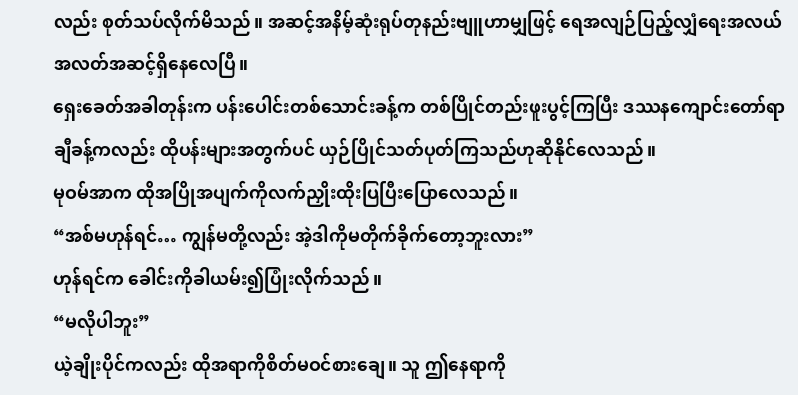လည်း စုတ်သပ်လိုက်မိသည်။ အဆင့်အနိမ့်ဆုံးရုပ်တုနည်းဗျူဟာမျှဖြင့် ရေအလျဉ်ပြည့်လျှံရေးအလယ်အလတ်အဆင့်ရှိနေလေပြီ။
ရှေးခေတ်အခါတုန်းက ပန်းပေါင်းတစ်သောင်းခန့်က တစ်ပြိုင်တည်းဖူးပွင့်ကြပြီး ဒဿနကျောင်းတော်ရာချီခန့်ကလည်း ထိုပန်းများအတွက်ပင် ယှဉ်ပြိုင်သတ်ပုတ်ကြသည်ဟုဆိုနိုင်လေသည်။
မုဝမ်အာက ထိုအပြိုအပျက်ကိုလက်ညှိုးထိုးပြပြီးပြောလေသည်။
“အစ်မဟုန်ရင်… ကျွန်မတို့လည်း အဲ့ဒါကိုမတိုက်ခိုက်တော့ဘူးလား”
ဟုန်ရင်က ခေါင်းကိုခါယမ်း၍ပြုံးလိုက်သည်။
“မလိုပါဘူး”
ယဲ့ချိုးပိုင်ကလည်း ထိုအရာကိုစိတ်မဝင်စားချေ။ သူ ဤနေရာကို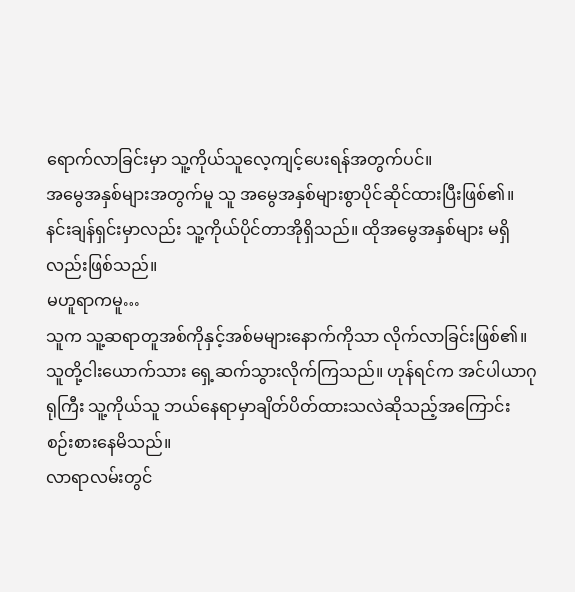ရောက်လာခြင်းမှာ သူ့ကိုယ်သူလေ့ကျင့်ပေးရန်အတွက်ပင်။
အမွေအနှစ်များအတွက်မူ သူ အမွေအနှစ်များစွာပိုင်ဆိုင်ထားပြီးဖြစ်၏။
နင်းချန်ရှင်းမှာလည်း သူ့ကိုယ်ပိုင်တာအိုရှိသည်။ ထိုအမွေအနှစ်များ မရှိလည်းဖြစ်သည်။
မဟူရာကမူ…
သူက သူ့ဆရာတူအစ်ကိုနှင့်အစ်မများနောက်ကိုသာ လိုက်လာခြင်းဖြစ်၏။
သူတို့ငါးယောက်သား ရှေ့ဆက်သွားလိုက်ကြသည်။ ဟုန်ရင်က အင်ပါယာဂုရုကြီး သူ့ကိုယ်သူ ဘယ်နေရာမှာချိတ်ပိတ်ထားသလဲဆိုသည့်အကြောင်း စဉ်းစားနေမိသည်။
လာရာလမ်းတွင်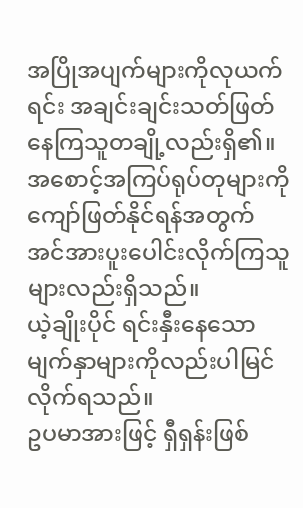အပြိုအပျက်များကိုလုယက်ရင်း အချင်းချင်းသတ်ဖြတ်နေကြသူတချို့လည်းရှိ၏။ အစောင့်အကြပ်ရုပ်တုများကို ကျော်ဖြတ်နိုင်ရန်အတွက် အင်အားပူးပေါင်းလိုက်ကြသူများလည်းရှိသည်။
ယဲ့ချိုးပိုင် ရင်းနှီးနေသောမျက်နှာများကိုလည်းပါမြင်လိုက်ရသည်။
ဥပမာအားဖြင့် ရှီရှန်းဖြစ်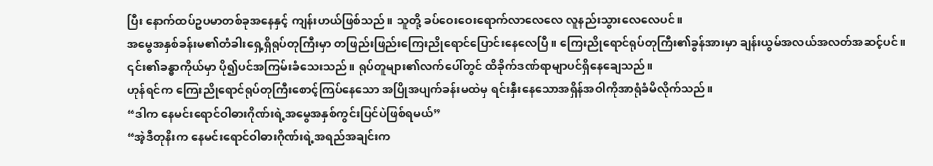ပြီး နောက်ထပ်ဥပမာတစ်ခုအနေနှင့် ကျန်းဟယ်ဖြစ်သည်။ သူတို့ ခပ်ဝေးဝေးရောက်လာလေလေ လူနည်းသွားလေလေပင်။
အမွေအနှစ်ခန်းမ၏တံခါးရှေ့ရှိရုပ်တုကြီးမှာ တဖြည်းဖြည်းကြေးညိုရောင်ပြောင်းနေလေပြီ။ ကြေးညိုရောင်ရုပ်တုကြီး၏ခွန်အားမှာ ချန်းယွမ်အလယ်အလတ်အဆင့်ပင်။ ၎င်း၏ခန္ဓာကိုယ်မှာ ပို၍ပင်အကြမ်းခံသေးသည်။ ရုပ်တူများ၏လက်ပေါ်တွင် ထိခိုက်ဒဏ်ရာမျာပင်ရှိနေချေသည်။
ဟုန်ရင်က ကြေးညိုရောင်ရုပ်တုကြီးစောင့်ကြပ်နေသော အပြိုအပျက်ခန်းမထဲမှ ရင်းနှီးနေသောအရှိန်အဝါကိုအာရုံခံမိလိုက်သည်။
“ဒါက နေမင်းရောင်ဝါဓားဂိုဏ်းရဲ့အမွေအနှစ်ကွင်းပြင်ပဲဖြစ်ရမယ်”
“အဲ့ဒီတုနိးက နေမင်းရောင်ဝါဓားဂိုဏ်းရဲ့အရည်အချင်းက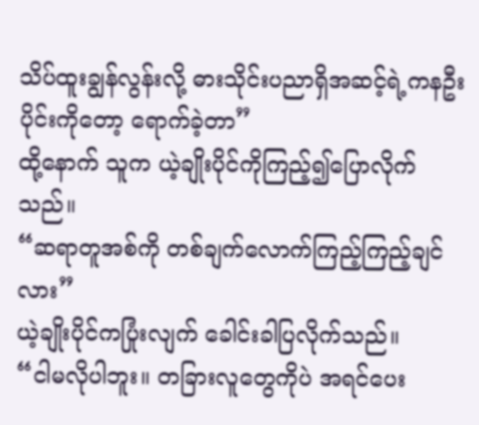သိပ်ထူးချွန်လွန်းလို့ ဓားသိုင်းပညာရှိအဆင့်ရဲ့ကနဦးပိုင်းကိုတော့ ရောက်ခဲ့တာ”
ထို့နောက် သူက ယဲ့ချိုးပိုင်ကိုကြည့်၍ပြောလိုက်သည်။
“ဆရာတူအစ်ကို တစ်ချက်လောက်ကြည့်ကြည့်ချင်လား”
ယဲ့ချိုးပိုင်ကပြုံးလျက် ခေါင်းခါပြလိုက်သည်။
“ငါမလိုပါဘူး။ တခြားလူတွေကိုပဲ အရင်ပေး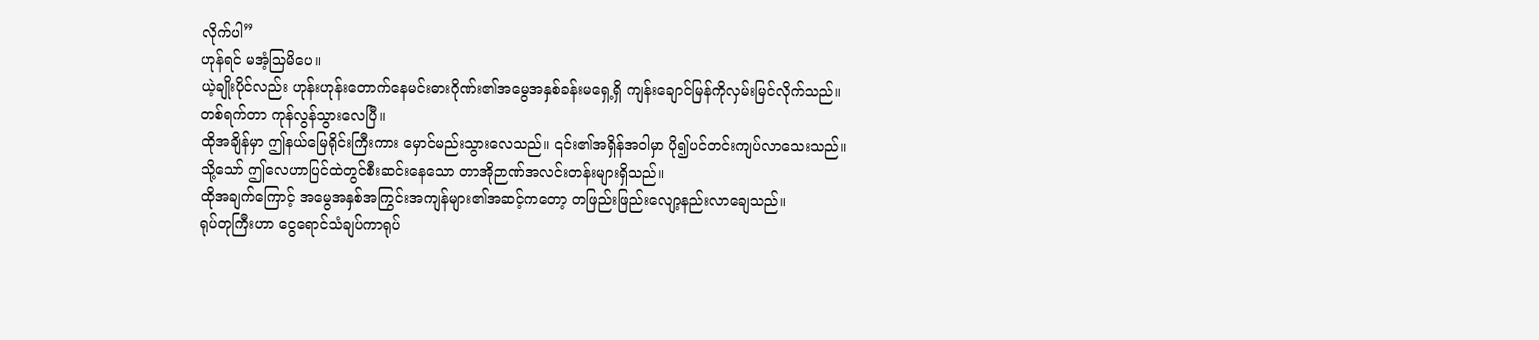လိုက်ပါ”
ဟုန်ရင် မအံ့သြမိပေ။
ယဲ့ချိုးပိုင်လည်း ဟုန်းဟုန်းတောက်နေမင်းဓားဂိုဏ်း၏အမွေအနှစ်ခန်းမရှေ့ရှိ ကျန်းချောင်မြန်ကိုလှမ်းမြင်လိုက်သည်။
တစ်ရက်တာ ကုန်လွန်သွားလေပြီ။
ထိုအချိန်မှာ ဤနယ်မြေရိုင်းကြီးကား မှောင်မည်းသွားလေသည်။ ၎င်း၏အရှိန်အဝါမှာ ပို၍ပင်တင်းကျပ်လာသေးသည်။
သို့သော် ဤလေဟာပြင်ထဲတွင်စီးဆင်းနေသော တာအိုဉာဏ်အလင်းတန်းများရှိသည်။
ထိုအချက်ကြောင့် အမွေအနှစ်အကြွင်းအကျန်များ၏အဆင့်ကတော့ တဖြည်းဖြည်းလျော့နည်းလာချေသည်။
ရုပ်တုကြီးဟာ ငွေရောင်သံချပ်ကာရုပ်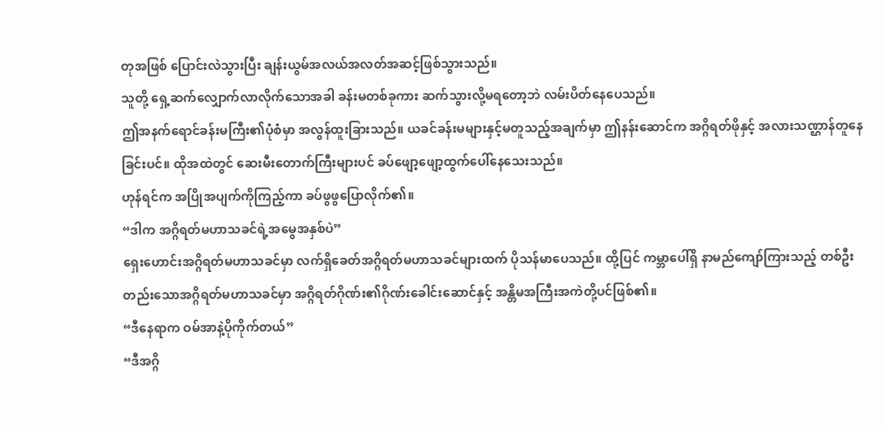တုအဖြစ် ပြောင်းလဲသွားပြီး ချန်းယွမ်အလယ်အလတ်အဆင့်ဖြစ်သွားသည်။
သူတို့ ရှေ့ဆက်လျှောက်လာလိုက်သောအခါ ခန်းမတစ်ခုကား ဆက်သွားလို့မရတော့ဘဲ လမ်းပိတ်နေပေသည်။
ဤအနက်ရောင်ခန်းမကြီး၏ပုံစံမှာ အလွန်ထူးခြားသည်။ ယခင်ခန်းမများနှင့်မတူသည့်အချက်မှာ ဤနန်းဆောင်က အဂ္ဂိရတ်ဖိုနှင့် အလားသဏ္ဌာန်တူနေခြင်းပင်။ ထိုအထဲတွင် ဆေးမီးတောက်ကြီးများပင် ခပ်ဖျော့ဖျော့ထွက်ပေါ်နေသေးသည်။
ဟုန်ရင်က အပြိုအပျက်ကိုကြည့်ကာ ခပ်ဖွဖွပြောလိုက်၏။
“ဒါက အဂ္ဂိရတ်မဟာသခင်ရဲ့အမွေအနှစ်ပဲ”
ရှေးဟောင်းအဂ္ဂိရတ်မဟာသခင်မှာ လက်ရှိခေတ်အဂ္ဂိရတ်မဟာသခင်များထက် ပိုသန်မာပေသည်။ ထို့ပြင် ကမ္ဘာပေါ်ရှိ နာမည်ကျော်ကြားသည့် တစ်ဦးတည်းသောအဂ္ဂိရတ်မဟာသခင်မှာ အဂ္ဂိရတ်ဂိုဏ်း၏ဂိုဏ်းခေါင်းဆောင်နှင့် အန္တိမအကြီးအကဲတို့ပင်ဖြစ်၏။
“ဒီနေရာက ဝမ်အာနဲ့ပိုကိုက်တယ်”
“ဒီအဂ္ဂိ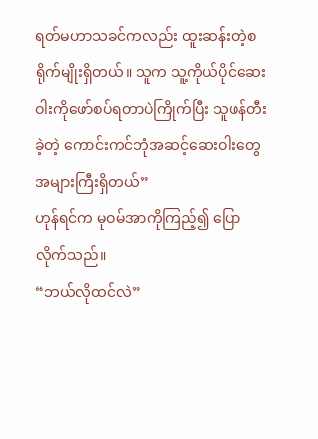ရတ်မဟာသခင်ကလည်း ထူးဆန်းတဲ့စရိုက်မျိုးရှိတယ်။ သူက သူ့ကိုယ်ပိုင်ဆေးဝါးကိုဖော်စပ်ရတာပဲကြိုက်ပြီး သူဖန်တီးခဲ့တဲ့ ကောင်းကင်ဘုံအဆင့်ဆေးဝါးတွေ အများကြီးရှိတယ်”
ဟုန်ရင်က မုဝမ်အာကိုကြည့်၍ ပြောလိုက်သည်။
“ဘယ်လိုထင်လဲ”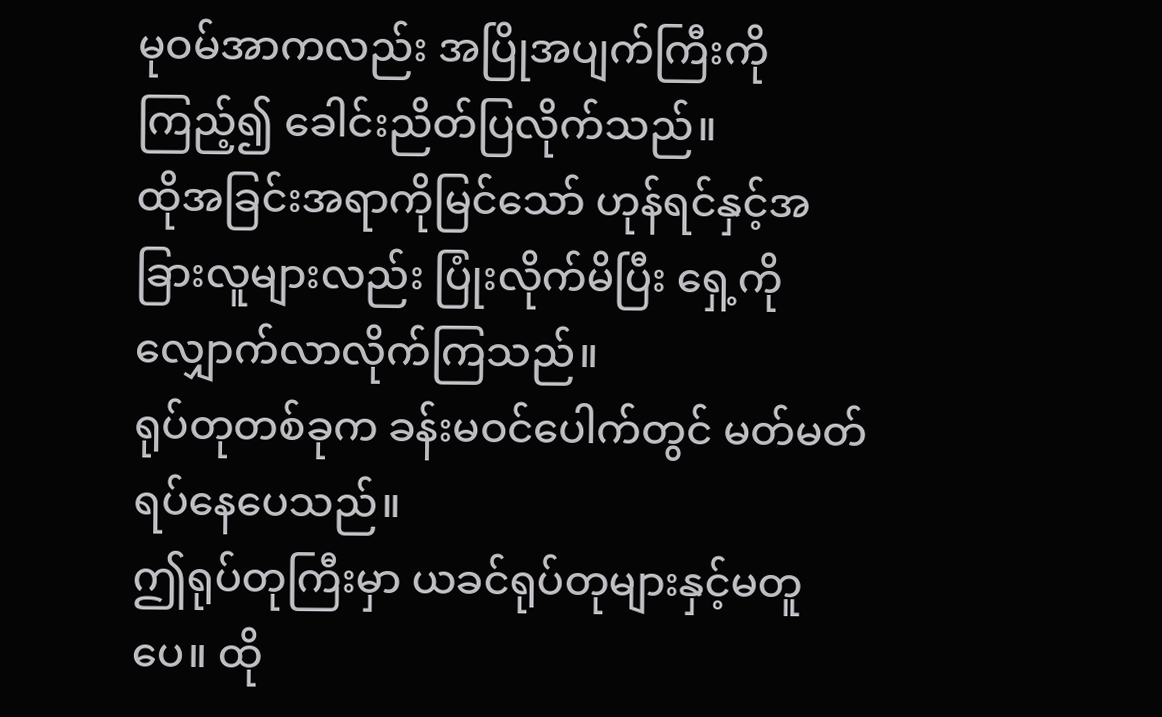မုဝမ်အာကလည်း အပြိုအပျက်ကြီးကိုကြည့်၍ ခေါင်းညိတ်ပြလိုက်သည်။
ထိုအခြင်းအရာကိုမြင်သော် ဟုန်ရင်နှင့်အခြားလူများလည်း ပြုံးလိုက်မိပြီး ရှေ့ကိုလျှောက်လာလိုက်ကြသည်။
ရုပ်တုတစ်ခုက ခန်းမဝင်ပေါက်တွင် မတ်မတ်ရပ်နေပေသည်။
ဤရုပ်တုကြီးမှာ ယခင်ရုပ်တုများနှင့်မတူပေ။ ထို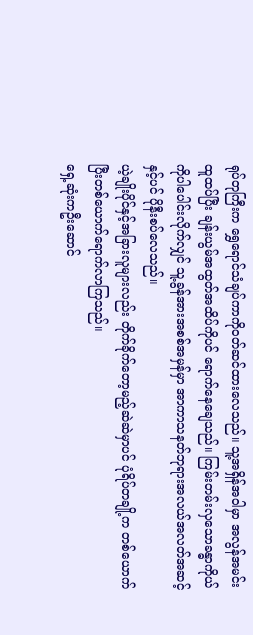ရုပ်တုကြီးက ရွှေရောင်သံချပ်ကာကိုဝတ်ဆင်ထားလေသည်။ သူ့အရှိန်အဝါမှာ အလွန်အမင်းထူထပ်ပြီး ချန်းယွမ်အထွတ်အထိပ်ကိုပင် ရောက်နေချေသည်။ ကြမ်းတမ်းလှသောခန္ဓာကိုယ်ကိုပါပေါင်းလိုက်လျှင် သူ့ခွန်အားအစစ်အမှန်မှာ အာကာသနတ်ဘုရားအလယ်အလတ်အဆင့်နှင့်ပင် ပိုနီးစပ်လေသည်။
ယဲ့ချိုးပိုင်နှင့်အခြားလူများလည်း တိုက်ခိုက်တော့မည့်ဆဲဆဲမှာပင် ပုံရိပ်တချို့က တစ်ယောက်ပြီးတစ်ယောက်ရောက်လာကြသည်။
ရှေ့ဆုံးကဦးဆောင်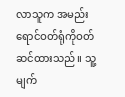လာသူက အမည်းရောင်ဝတ်ရုံကိုဝတ်ဆင်ထားသည်။ သူ့မျက်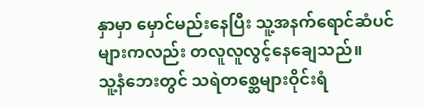နှာမှာ မှောင်မည်းနေပြီး သူ့အနက်ရောင်ဆံပင်များကလည်း တလူလူလွင့်နေချေသည်။
သူ့နံဘေးတွင် သရဲတစ္ဆေများဝိုင်းရံ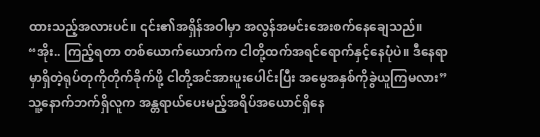ထားသည့်အလားပင်။ ၎င်း၏အရှိန်အဝါမှာ အလွန်အမင်းအေးစက်နေချေသည်။
“အိုး.. ကြည့်ရတာ တစ်ယောက်ယောက်က ငါတို့ထက်အရင်ရောက်နှင့်နေပုံပဲ။ ဒီနေရာမှာရှိတဲ့ရုပ်တုကိုတိုက်ခိုက်ဖို့ ငါတို့အင်အားပူးပေါင်းပြီး အမွေအနှစ်ကိုခွဲယူကြမလား”
သူ့နောက်ဘက်ရှိလူက အန္တရာယ်ပေးမည့်အရိပ်အယောင်ရှိနေ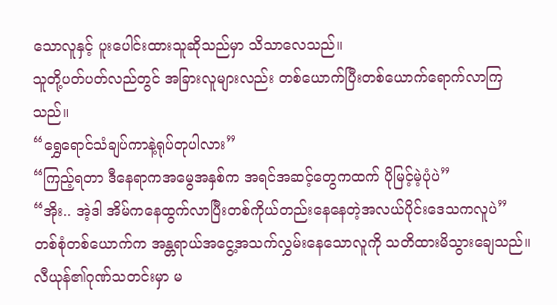သောလူနှင့် ပူးပေါင်းထားသူဆိုသည်မှာ သိသာလေသည်။
သူတို့ပတ်ပတ်လည်တွင် အခြားလူများလည်း တစ်ယောက်ပြီးတစ်ယောက်ရောက်လာကြသည်။
“ရွှေရောင်သံချပ်ကာနဲ့ရုပ်တုပါလား”
“ကြည့်ရတာ ဒီနေရာကအမွေအနှစ်က အရင်အဆင့်တွေကထက် ပိုမြင့်မဲ့ပုံပဲ”
“အိုး.. အဲ့ဒါ အိမ်ကနေထွက်လာပြီးတစ်ကိုယ်တည်းနေနေတဲ့အလယ်ပိုင်းဒေသကလူပဲ”
တစ်စုံတစ်ယောက်က အန္တရာယ်အငွေ့အသက်လွှမ်းနေသောလူကို သတိထားမိသွားချေသည်။
လီယုန်၏ဂုဏ်သတင်းမှာ မ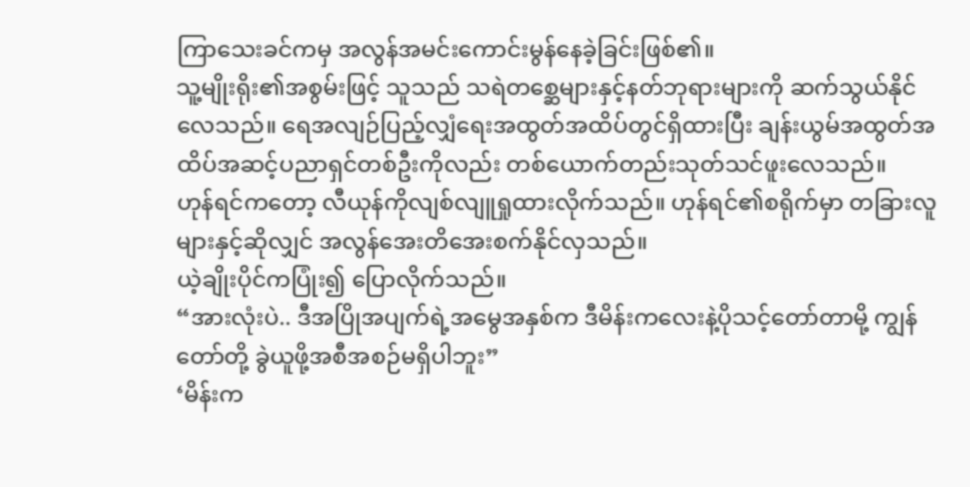ကြာသေးခင်ကမှ အလွန်အမင်းကောင်းမွန်နေခဲ့ခြင်းဖြစ်၏။
သူ့မျိုးရိုး၏အစွမ်းဖြင့် သူသည် သရဲတစ္ဆေများနှင့်နတ်ဘုရားများကို ဆက်သွယ်နိုင်လေသည်။ ရေအလျဉ်ပြည့်လျှံရေးအထွတ်အထိပ်တွင်ရှိထားပြီး ချန်းယွမ်အထွတ်အထိပ်အဆင့်ပညာရှင်တစ်ဦးကိုလည်း တစ်ယောက်တည်းသုတ်သင်ဖူးလေသည်။
ဟုန်ရင်ကတော့ လီယုန်ကိုလျစ်လျူရှုထားလိုက်သည်။ ဟုန်ရင်၏စရိုက်မှာ တခြားလူများနှင့်ဆိုလျှင် အလွန်အေးတိအေးစက်နိုင်လှသည်။
ယဲ့ချိုးပိုင်ကပြုံး၍ ပြောလိုက်သည်။
“အားလုံးပဲ.. ဒီအပြိုအပျက်ရဲ့အမွေအနှစ်က ဒီမိန်းကလေးနဲ့ပိုသင့်တော်တာမို့ ကျွန်တော်တို့ ခွဲယူဖို့အစီအစဉ်မရှိပါဘူး”
‘မိန်းက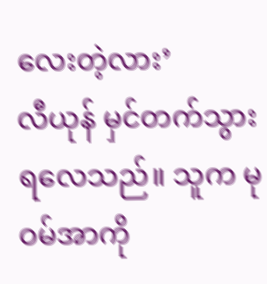လေးတဲ့လား’
လီယုန် မှင်တက်သွားရလေသည်။ သူက မုဝမ်အာကို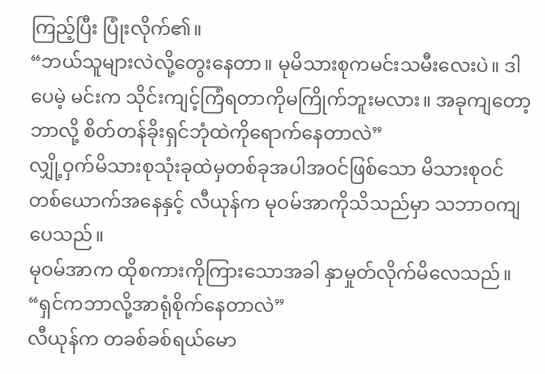ကြည့်ပြီး ပြုံးလိုက်၏။
“ဘယ်သူများလဲလို့တွေးနေတာ။ မုမိသားစုကမင်းသမီးလေးပဲ။ ဒါပေမဲ့ မင်းက သိုင်းကျင့်ကြံရတာကိုမကြိုက်ဘူးမလား။ အခုကျတော့ ဘာလို့ စိတ်တန်ခိုးရှင်ဘုံထဲကိုရောက်နေတာလဲ”
လျှို့ဝှက်မိသားစုသုံးခုထဲမှတစ်ခုအပါအဝင်ဖြစ်သော မိသားစုဝင်တစ်ယောက်အနေနှင့် လီယုန်က မုဝမ်အာကိုသိသည်မှာ သဘာဝကျပေသည်။
မုဝမ်အာက ထိုစကားကိုကြားသောအခါ နှာမှုတ်လိုက်မိလေသည်။
“ရှင်ကဘာလို့အာရုံစိုက်နေတာလဲ”
လီယုန်က တခစ်ခစ်ရယ်မော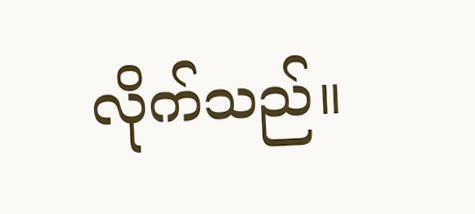လိုက်သည်။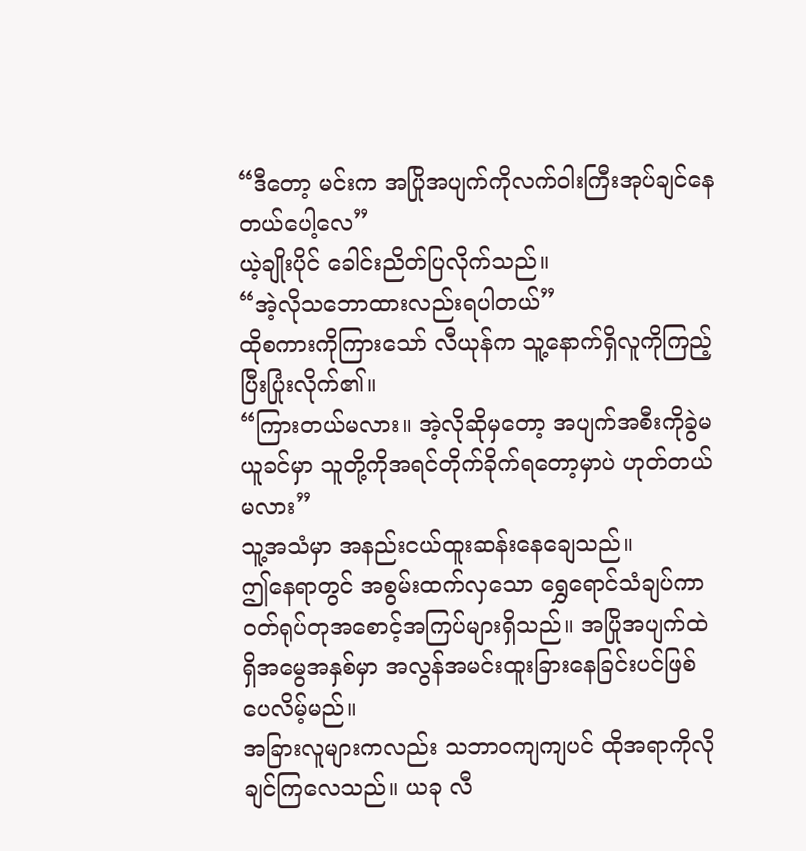“ဒီတော့ မင်းက အပြိုအပျက်ကိုလက်ဝါးကြီးအုပ်ချင်နေတယ်ပေါ့လေ”
ယဲ့ချိုးပိုင် ခေါင်းညိတ်ပြလိုက်သည်။
“အဲ့လိုသဘောထားလည်းရပါတယ်”
ထိုစကားကိုကြားသော် လီယုန်က သူ့နောက်ရှိလူကိုကြည့်ပြီးပြုံးလိုက်၏။
“ကြားတယ်မလား။ အဲ့လိုဆိုမှတော့ အပျက်အစီးကိုခွဲမယူခင်မှာ သူတို့ကိုအရင်တိုက်ခိုက်ရတော့မှာပဲ ဟုတ်တယ်မလား”
သူ့အသံမှာ အနည်းငယ်ထူးဆန်းနေချေသည်။
ဤနေရာတွင် အစွမ်းထက်လှသော ရွှေရောင်သံချပ်ကာဝတ်ရုပ်တုအစောင့်အကြပ်များရှိသည်။ အပြိုအပျက်ထဲရှိအမွေအနှစ်မှာ အလွန်အမင်းထူးခြားနေခြင်းပင်ဖြစ်ပေလိမ့်မည်။
အခြားလူများကလည်း သဘာဝကျကျပင် ထိုအရာကိုလိုချင်ကြလေသည်။ ယခု လီ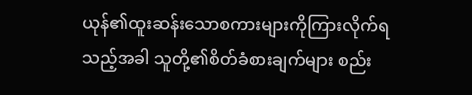ယုန်၏ထူးဆန်းသောစကားများကိုကြားလိုက်ရသည့်အခါ သူတို့၏စိတ်ခံစားချက်များ စည်း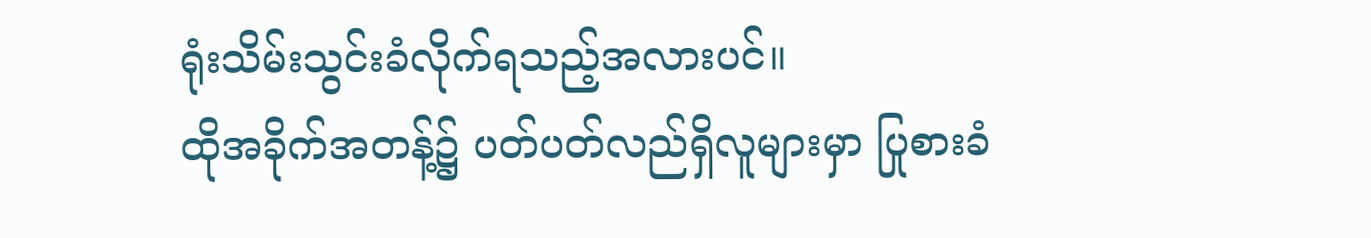ရုံးသိမ်းသွင်းခံလိုက်ရသည့်အလားပင်။
ထိုအခိုက်အတန့်၌ ပတ်ပတ်လည်ရှိလူများမှာ ပြုစားခံ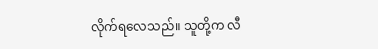လိုက်ရလေသည်။ သူတို့က လီ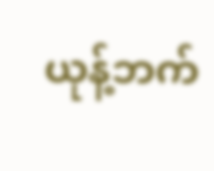ယုန့်ဘက်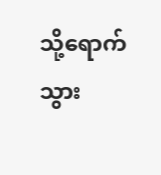သို့ရောက်သွား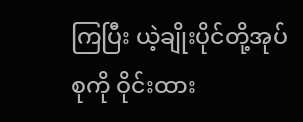ကြပြီး ယဲ့ချိုးပိုင်တို့အုပ်စုကို ဝိုင်းထား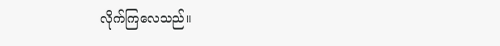လိုက်ကြလေသည်။